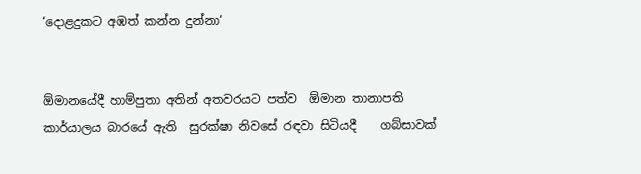‘දොළදුකට අඹත් කන්න දුන්නා‘


ඕමානයේදී හාම්පුතා අතින් අතවරයට පත්ව  ඕමාන තානාපති කාර්යාලය බාරයේ ඇති  සුරක්ෂා නිවසේ රඳවා සිටියදී    ගබ්සාවක්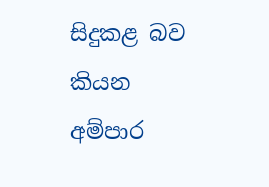සිදුකළ බව කියන   අම්පාර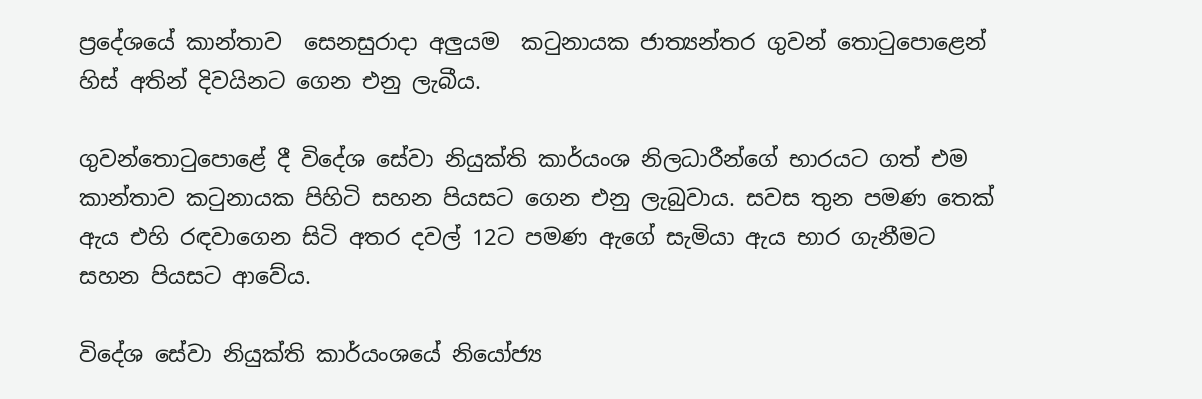ප්‍රදේශයේ කාන්තාව  සෙනසුරාදා අලුයම  කටුනායක ජාත්‍යන්තර ගුවන් තොටුපොළෙන්  හිස් අතින් දිවයිනට ගෙන එනු ලැබීය.

ගුවන්තොටුපොළේ දී විදේශ සේවා නියුක්ති කාර්යංශ නිලධාරීන්ගේ භාරයට ගත් එම කාන්තාව කටුනායක පිහිටි සහන පියසට ගෙන එනු ලැබුවාය. සවස තුන පමණ තෙක් ඇය එහි රඳවාගෙන සිටි අතර දවල් 12ට පමණ ඇගේ සැමියා ඇය භාර ගැනීමට සහන පියසට ආවේය.

විදේශ සේවා නියුක්ති කාර්යංශයේ නියෝජ්‍ය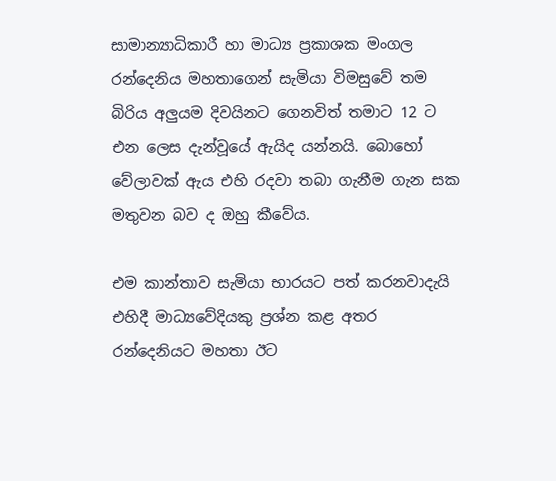සාමාන්‍යාධිකාරී හා මාධ්‍ය ප්‍රකාශක මංගල රන්දෙනිය මහතාගෙන් සැමියා විමසුවේ තම බිරිය අලුයම දිවයිනට ගෙනවිත් තමාට 12 ට එන ලෙස දැන්වූයේ ඇයිද යන්නයි. බොහෝ වේලාවක් ඇය එහි රදවා තබා ගැනීම ගැන සක මතුවන බව ද ඔහු කීවේය.

එම කාන්තාව සැමියා භාරයට පත් කරනවාදැයි එහිදී මාධ්‍යවේදියකු ප්‍රශ්න කළ අතර රන්දෙනියට මහතා ඊට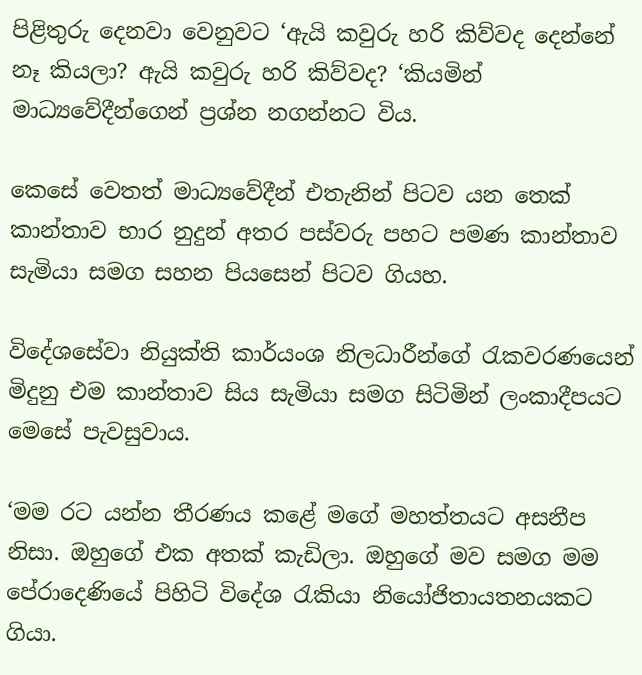පිළිතුරු දෙනවා වෙනුවට ‘ඇයි කවුරු හරි කිව්වද දෙන්නේ නෑ කියලා? ඇයි කවුරු හරි කිව්වද? ‘කියමින් මාධ්‍යවේදීන්ගෙන් ප්‍රශ්න නගන්නට විය.

කෙසේ වෙතත් මාධ්‍යවේදීන් එතැනින් පිටව යන තෙක් කාන්තාව භාර නුදුන් අතර පස්වරු පහට පමණ කාන්තාව සැමියා සමග සහන පියසෙන් පිටව ගියහ.

විදේශසේවා නියුක්ති කාර්යංශ නිලධාරීන්ගේ රැකවරණයෙන් මිදුනු එම කාන්තාව සිය සැමියා සමග සිටිමින් ලංකාදීපයට මෙසේ පැවසුවාය.

‘මම රට යන්න තීරණය කළේ මගේ මහත්තයට අසනීප නිසා. ඔහුගේ එක අතක් කැඩිලා. ඔහුගේ මව සමග මම පේරාදෙණියේ පිහිටි විදේශ රැකියා නියෝජිතායතනයකට ගියා.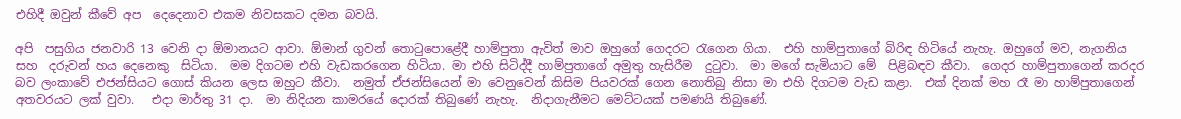එහිදී ඔවුන් කීවේ අප  දෙදෙනාව එකම නිවසකට දමන බවයි.

අපි  පසුගිය ජනවාරි 13 වෙනි දා ඕමානයට ආවා. ඕමාන් ගුවන් තොටුපොළේදී හාම්පුතා ඇවිත් මාව ඔහුගේ ගෙදරට රැගෙන ගියා.  එහි හාම්පුතාගේ බිරිඳ හිටියේ නැහැ. ඔහුගේ මව, නැගනිය සහ  දරුවන් හය දෙනෙකු  සිටියා.  මම දිගටම එහි වැඩකරගෙන හිටියා. මා එහි සිටිද්දී හාම්පුතාගේ අමුතු හැසිරීම  දුටුවා.  මා මගේ සැමියාට මේ  පිළිබඳව කීවා.  ගෙදර හාම්පුතාගෙන් කරදර බව ලංකාවේ එජන්සියට ගොස් කියන ලෙස ඔහුට කීවා.  නමුත් ඒජන්සියෙන් මා වෙනුවෙන් කිසිම පියවරක් ගෙන නොතිබු නිසා මා එහි දිගටම වැඩ කළා.  එක් දිනක් මහ රෑ මා හාම්පුතාගෙන් අතවරයට ලක් වුවා.   එදා මාර්තු 31 දා.  මා නිදියන කාමරයේ දොරක් තිබුණේ නැහැ.  නිදාගැනීමට මෙට්ටයක් පමණයි තිබුණේ.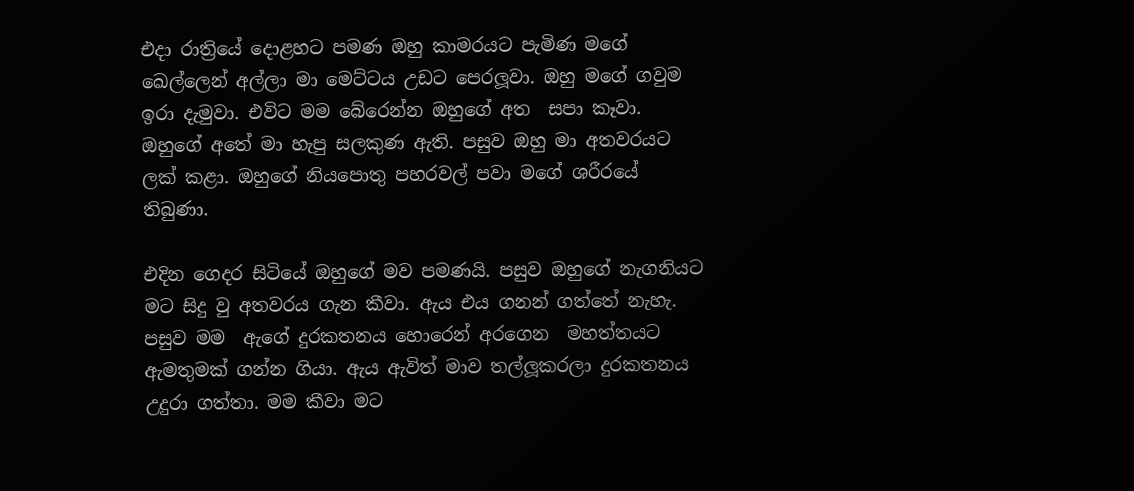එදා රාත්‍රියේ දොළහට පමණ ඔහු කාමරයට පැමිණ මගේ ඛෙල්ලෙන් අල්ලා මා මෙට්ටය උඩට පෙරලූවා. ඔහු මගේ ගවුම ඉරා දැමුවා. එවිට මම බේරෙන්න ඔහුගේ අත  සපා කෑවා. ඔහුගේ අතේ මා හැපු සලකුණ ඇති. පසුව ඔහු මා අතවරයට ලක් කළා. ඔහුගේ නියපොතු පහරවල් පවා මගේ ශරීරයේ තිබුණා.

එදින ගෙදර සිටියේ ඔහුගේ මව පමණයි. පසුව ඔහුගේ නැගනියට මට සිදු වු අතවරය ගැන කීවා. ඇය එය ගනන් ගත්තේ නැහැ.  පසුව මම  ඇගේ දුරකතනය හොරෙන් අරගෙන  මහත්තයට ඇමතුමක් ගන්න ගියා. ඇය ඇවිත් මාව තල්ලූකරලා දුරකතනය උදුරා ගත්තා. මම කීවා මට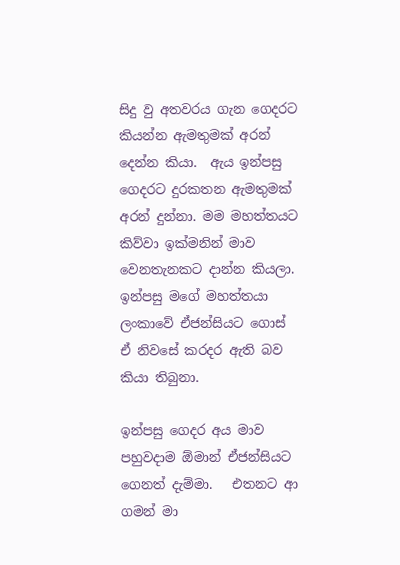සිදු වු අතවරය ගැන ගෙදරට කියන්න ඇමතුමක් අරන් දෙන්න කියා.  ඇය ඉන්පසු ගෙදරට දුරකතන ඇමතුමක් අරන් දුන්නා. මම මහත්තයට කිව්වා ඉක්මනින් මාව වෙනතැනකට දාන්න කියලා. ඉන්පසු මගේ මහත්තයා ලංකාවේ ඒජන්සියට ගොස් ඒ නිවසේ කරදර ඇති බව  කියා තිබුනා.

ඉන්පසු ගෙදර අය මාව පහුවදාම ඕමාන් ඒජන්සියට ගෙනත් දැම්මා.   එතනට ආ ගමන් මා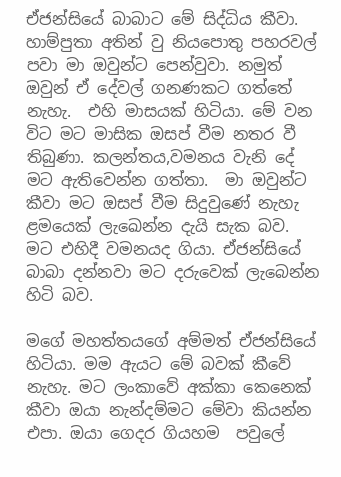ඒජන්සියේ බාබාට මේ සිද්ධිය කීවා.  හාම්පුතා අතින් වු නියපොතු පහරවල් පවා මා ඔවුන්ට පෙන්වුවා. නමුත් ඔවුන් ඒ දේවල් ගනණකට ගත්තේ නැහැ.  එහි මාසයක් හිටියා. මේ වන විට මට මාසික ඔසප් වීම නතර වී තිබුණා. කලන්තය,වමනය වැනි දේ මට ඇතිවෙන්න ගත්තා.  මා ඔවුන්ට කීවා මට ඔසප් වීම සිදුවුණේ නැහැ ළමයෙක් ලැඛෙන්න දැයි සැක බව.  මට එහිදී වමනයද ගියා. ඒජන්සියේ බාබා දන්නවා මට දරුවෙක් ලැබෙන්න හිටි බව.

මගේ මහත්තයගේ අම්මත් ඒජන්සියේ හිටියා. මම ඇයට මේ බවක් කීවේ නැහැ. මට ලංකාවේ අක්කා කෙනෙක් කීවා ඔයා නැන්දම්මට මේවා කියන්න එපා. ඔයා ගෙදර ගියහම  පවුලේ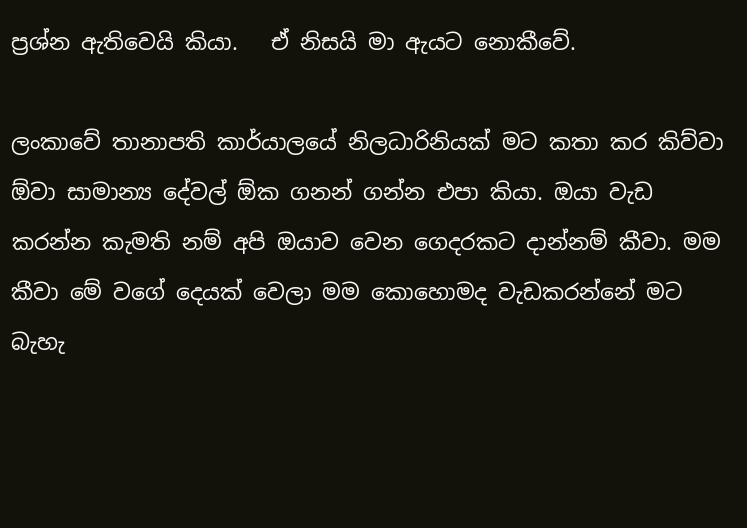ප්‍රශ්න ඇතිවෙයි කියා.   ඒ නිසයි මා ඇයට නොකීවේ.

ලංකාවේ තානාපති කාර්යාලයේ නිලධාරිනියක් මට කතා කර කිව්වා ඕවා සාමාන්‍ය දේවල් ඕක ගනන් ගන්න එපා කියා. ඔයා වැඩ කරන්න කැමති නම් අපි ඔයාව වෙන ගෙදරකට දාන්නම් කීවා. මම කීවා මේ වගේ දෙයක් වෙලා මම කොහොමද වැඩකරන්නේ මට බැහැ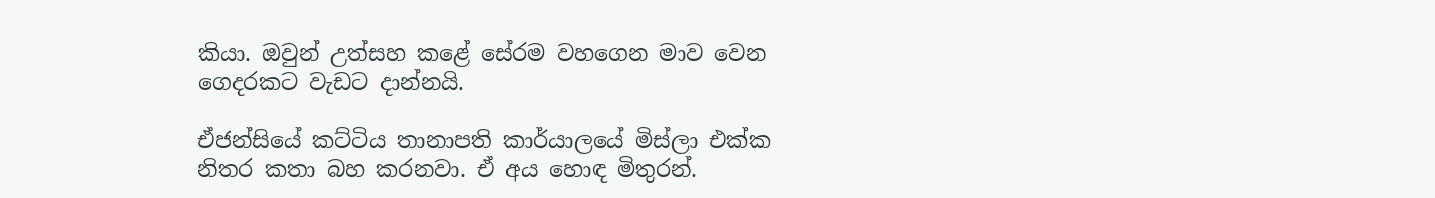කියා. ඔවුන් උත්සහ කළේ සේරම වහගෙන මාව වෙන ගෙදරකට වැඩට දාන්නයි.

ඒජන්සියේ කට්ටිය තානාපති කාර්යාලයේ මිස්ලා එක්ක නිතර කතා බහ කරනවා. ඒ අය හොඳ මිතුරන්.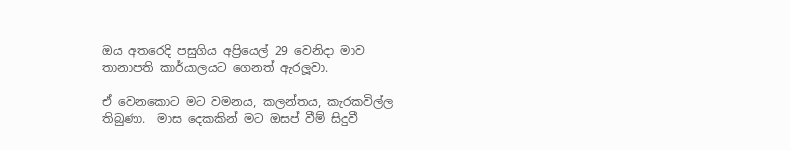ඔය අතරෙදි පසුගිය අප්‍රියෙල් 29 වෙනිදා මාව තානාපති කාර්යාලයට ගෙනත් ඇරලූවා.

ඒ වෙනකොට මට වමනය, කලන්තය, කැරකවිල්ල තිබුණා.  මාස දෙකකින් මට ඔසප් වීම් සිදුවී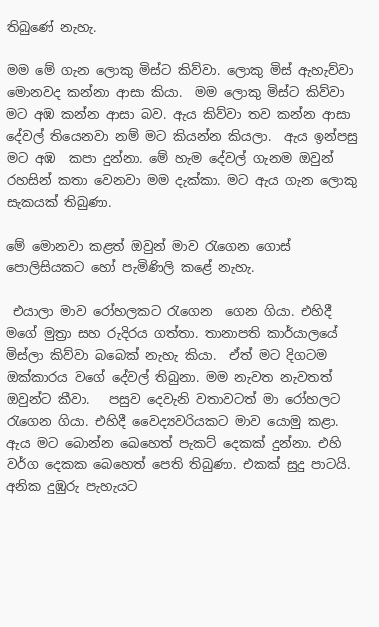තිබුණේ නැහැ.

මම මේ ගැන ලොකු මිස්ට කිව්වා. ලොකු මිස් ඇහැව්වා මොනවද කන්නා ආසා කියා.  මම ලොකු මිස්ට කිව්වා මට අඹ කන්න ආසා බව. ඇය කිව්වා තව කන්න ආසා දේවල් තියෙනවා නම් මට කියන්න කියලා.  ඇය ඉන්පසු මට අඹ  කපා දුන්නා. මේ හැම දේවල් ගැනම ඔවුන් රහසින් කතා වෙනවා මම දැක්කා. මට ඇය ගැන ලොකු සැකයක් තිබුණා.

මේ මොනවා කළත් ඔවුන් මාව රැගෙන ගොස් පොලිසියකට හෝ පැමිණිලි කළේ නැහැ.

 එයාලා මාව රෝහලකට රැගෙන  ගෙන ගියා. එහිදී මගේ මුත්‍රා සහ රුදිරය ගත්තා. තානාපති කාර්යාලයේ මිස්ලා කිව්වා බබෙක් නැහැ කියා.  ඒත් මට දිගටම ඔක්කාරය වගේ දේවල් තිබුනා. මම නැවත නැවතත් ඔවුන්ට කීවා.   පසුව දෙවැනි වතාවටත් මා රෝහලට රැගෙන ගියා. එහිදී වෛද්‍යවරියකට මාව යොමු කළා. ඇය මට බොන්න ඛෙහෙත් පැකට් දෙකක් දුන්නා. එහි වර්ග දෙකක බෙහෙත් පෙති තිබුණා. එකක් සුදු පාටයි. අනික දුඹුරු පැහැයට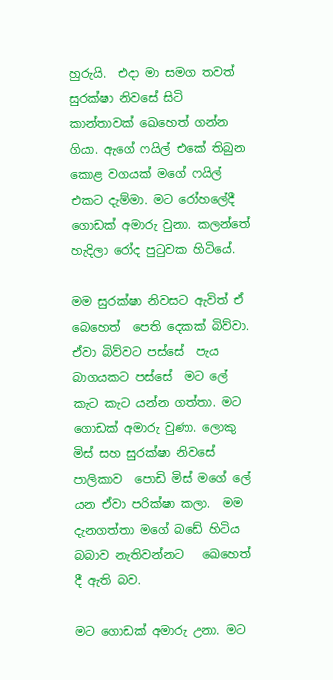හුරුයි.  එදා මා සමග තවත් සුරක්ෂා නිවසේ සිටි කාන්තාවක් ඛෙහෙත් ගන්න ගියා. ඇගේ ෆයිල් එකේ තිබුන කොළ වගයක් මගේ ෆයිල් එකට දැම්මා. මට රෝහලේදී ගොඩක් අමාරු වුනා. කලන්තේ හැදිලා රෝද පුටුවක හිටියේ.

මම සුරක්ෂා නිවසට ඇවිත් ඒ බෙහෙත්  පෙති දෙකක් බිව්වා.   ඒවා බිව්වට පස්සේ  පැය බාගයකට පස්සේ  මට ලේ කැට කැට යන්න ගත්තා. මට ගොඩක් අමාරු වුණා. ලොකු මිස් සහ සුරක්ෂා නිවසේ පාලිකාව  පොඩි මිස් මගේ ලේ යන ඒවා පරික්ෂා කලා.  මම දැනගත්තා මගේ බඩේ හිටිය බබාව නැතිවන්නට   ඛෙහෙත් දී ඇති බව.

මට ගොඩක් අමාරු උනා. මට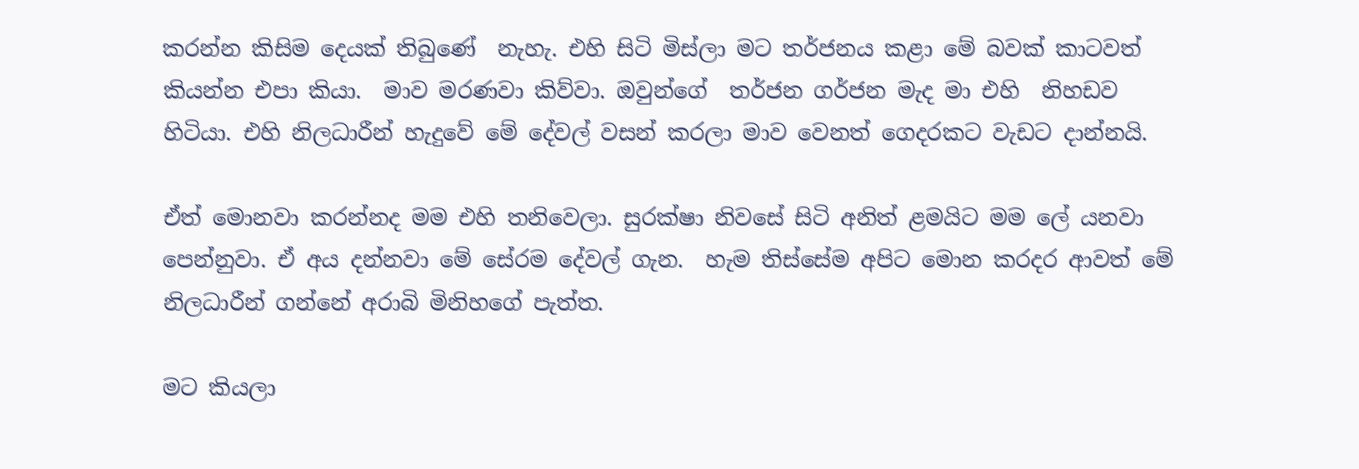කරන්න කිසිම දෙයක් තිබුණේ  නැහැ. එහි සිටි මිස්ලා මට තර්ජනය කළා මේ බවක් කාටවත් කියන්න එපා කියා.  මාව මරණවා කිව්වා. ඔවුන්ගේ  තර්ජන ගර්ජන මැද මා එහි  නිහඩව හිටියා. එහි නිලධාරීන් හැදුවේ මේ දේවල් වසන් කරලා මාව වෙනත් ගෙදරකට වැඩට දාන්නයි.

ඒත් මොනවා කරන්නද මම එහි තනිවෙලා. සුරක්ෂා නිවසේ සිටි අනිත් ළමයිට මම ලේ යනවා පෙන්නුවා. ඒ අය දන්නවා මේ සේරම දේවල් ගැන.  හැම තිස්සේම අපිට මොන කරදර ආවත් මේ නිලධාරීන් ගන්නේ අරාබි මිනිහගේ පැත්ත.

මට කියලා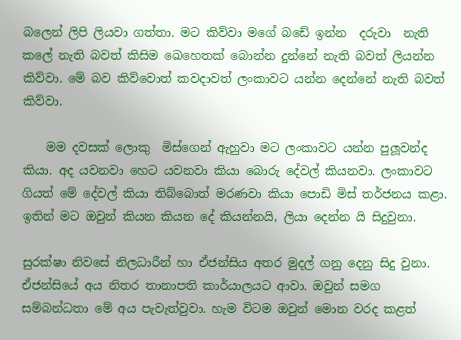බලෙන් ලිපි ලියවා ගත්තා. මට කිව්වා මගේ බඩේ ඉන්න  දරුවා  නැති කලේ නැති බවත් කිසිම ඛෙහෙතක් බොන්න දුන්නේ නැති බවත් ලියන්න කිව්වා. මේ බව කිව්වොත් කවදාවත් ලංකාවට යන්න දෙන්නේ නැති බවත් කිව්වා.

    මම දවසක් ලොකු  මිස්ගෙන් ඇහුවා මට ලංකාවට යන්න පුලූවන්ද කියා. අද යවනවා හෙට යවනවා කියා බොරු දේවල් කියනවා. ලංකාවට ගියත් මේ දේවල් කියා තිබ්බොත් මරණවා කියා පොඩි මිස් තර්ජනය කළා.  ඉතින් මට ඔවුන් කියන කියන දේ කියන්නයි, ලියා දෙන්න යි සිදුවුනා.

සුරක්ෂා නිවසේ නිලධාරීන් හා ඒජන්සිය අතර මුදල් ගනු දෙනු සිදු වුනා. ඒජන්සියේ අය නිතර තානාපති කාර්යාලයට ආවා. ඔවුන් සමග  සම්බන්ධතා මේ අය පැවැත්වුවා. හැම විටම ඔවුන් මොන වරද කළත්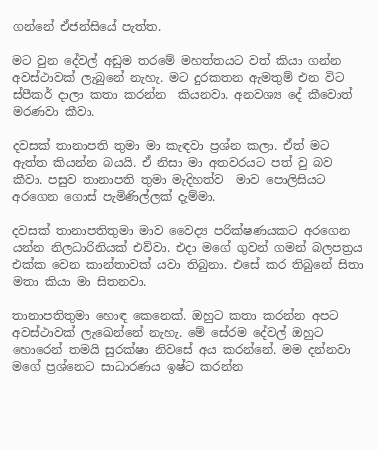ගන්නේ ඒජන්සියේ පැත්ත.

මට වුන දේවල් අඩුම තරමේ මහත්තයට වත් කියා ගන්න අවස්ථාවක් ලැබුනේ නැහැ. මට දුරකතන ඇමතුම් එන විට ස්පීකර් දාලා කතා කරන්න  කියනවා. අනවශ්‍ය දේ කීවොත් මරණවා කීවා.

දවසක් තානාපති තුමා මා කැඳවා ප්‍රශ්න කලා. ඒත් මට ඇත්ත කියන්න බයයි. ඒ නිසා මා අතවරයට පත් වු බව කීවා. පසුව තානාපති තුමා මැදිහත්ව  මාව පොලිසියට අරගෙන ගොස් පැමිණිල්ලක් දැම්මා.

දවසක් තානාපතිතුමා මාව වෛද්‍ය පරික්ෂණයකට අරගෙන යන්න නිලධාරිනියක් එව්වා. එදා මගේ ගුවන් ගමන් බලපත්‍රය එක්ක වෙන කාන්තාවක් යවා තිබුනා. එසේ කර තිබුනේ සිතා මතා කියා මා සිතනවා.

තානාපතිතුමා හොඳ කෙනෙක්. ඔහුට කතා කරන්න අපට අවස්ථාවක් ලැඛෙන්නේ නැහැ. මේ සේරම දේවල් ඔහුට හොරෙන් තමයි සුරක්ෂා නිවසේ අය කරන්නේ. මම දන්නවා මගේ ප්‍රශ්නෙට සාධාරණය ඉෂ්ට කරන්න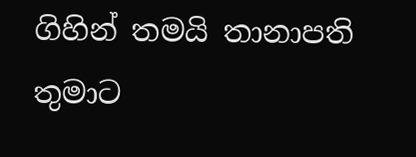ගිහින් තමයි තානාපති තුමාට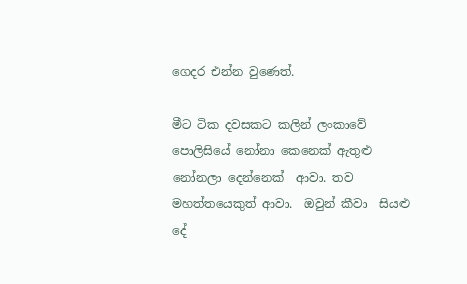ගෙදර එන්න වුණෙත්.

මීට ටික දවසකට කලින් ලංකාවේ පොලිසියේ නෝනා කෙනෙක් ඇතුළු නෝනලා දෙන්නෙක්  ආවා. තව මහත්තයෙකුත් ආවා.  ඔවුන් කීවා  සියළු දේ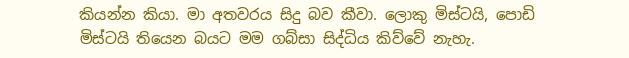කියන්න කියා. මා අතවරය සිදු බව කීවා. ලොකු මිස්ටයි, පොඩි මිස්ටයි තියෙන බයට මම ගබ්සා සිද්ධිය කිව්වේ නැහැ.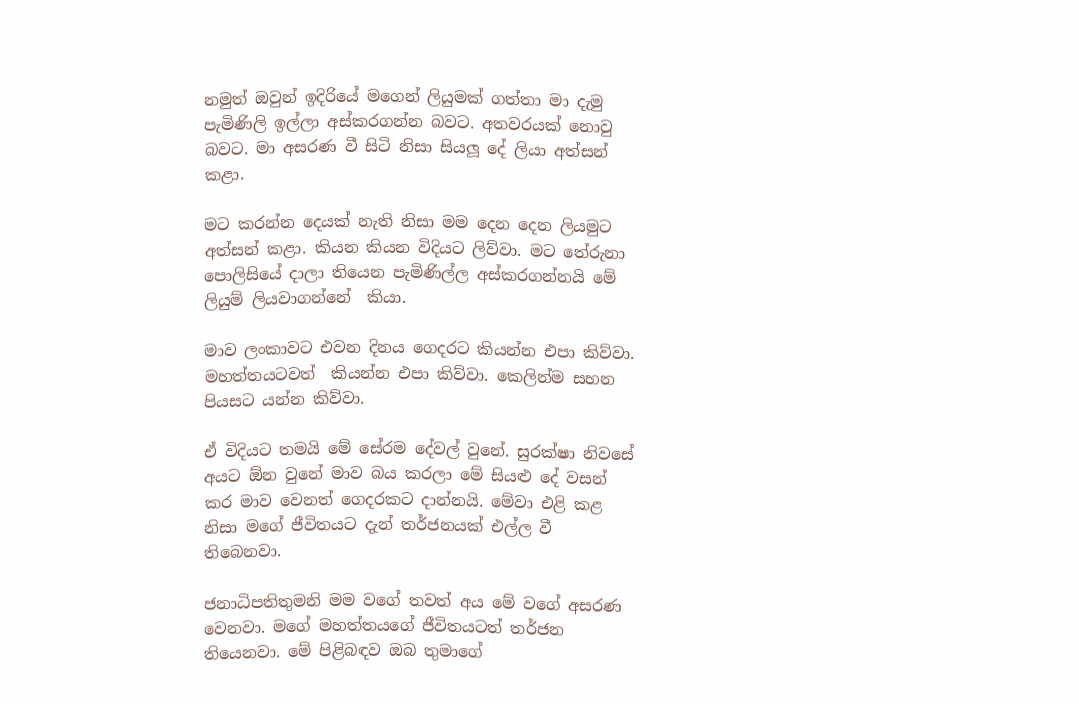නමුත් ඔවුන් ඉදිරියේ මගෙන් ලියුමක් ගත්තා මා දැමු පැමිණිලි ඉල්ලා අස්කරගන්න බවට. අතවරයක් නොවු බවට. මා අසරණ වී සිටි නිසා සියලූ දේ ලියා අත්සන් කළා.

මට කරන්න දෙයක් නැති නිසා මම දෙන දෙන ලියමුට අත්සන් කළා. කියන කියන විදියට ලිව්වා. මට තේරුනා පොලිසියේ දාලා තියෙන පැමිණිල්ල අස්කරගන්නයි මේ ලියුම් ලියවාගන්නේ  කියා.

මාව ලංකාවට එවන දිනය ගෙදරට කියන්න එපා කිව්වා. මහත්තයටවත්  කියන්න එපා කිව්වා. කෙලින්ම සහන පියසට යන්න කිව්වා.

ඒ විදියට තමයි මේ සේරම දේවල් වුනේ. සුරක්ෂා නිවසේ අයට ඕන වුනේ මාව බය කරලා මේ සියළු දේ වසන් කර මාව වෙනත් ගෙදරකට දාන්නයි. මේවා එළි කළ නිසා මගේ ජීවිතයට දැන් තර්ජනයක් එල්ල වී තිබෙනවා.

ජනාධිපතිතුමනි මම වගේ තවත් අය මේ වගේ අසරණ වෙනවා. මගේ මහත්තයගේ ජීවිතයටත් තර්ජන තියෙනවා. මේ පිළිබඳව ඔබ තුමාගේ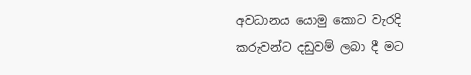අවධානය යොමු කොට වැරදි කරුවන්ට දඩුවම් ලබා දී මට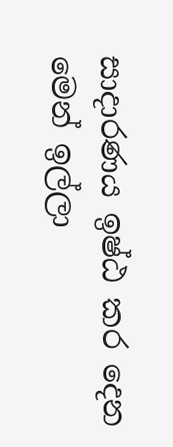සාදාරණය ඉෂ්ඨ කර දෙන මෙන් ඉල්ලා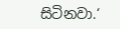සිටිනවා.‘